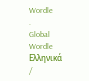Wordle
.
Global
Wordle Ελληνικά
/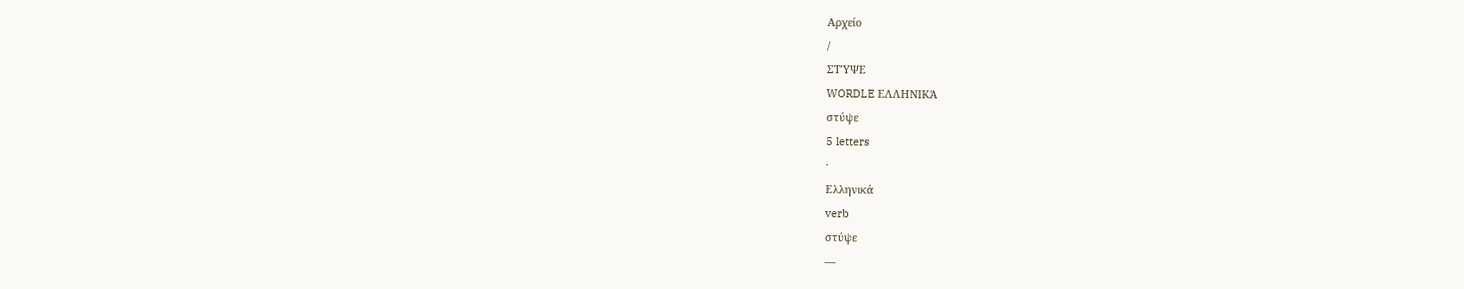Αρχείο
/
ΣΤΎΨΕ
WORDLE ΕΛΛΗΝΙΚΆ
στύψε
5 letters
·
Ελληνικά
verb
στύψε
—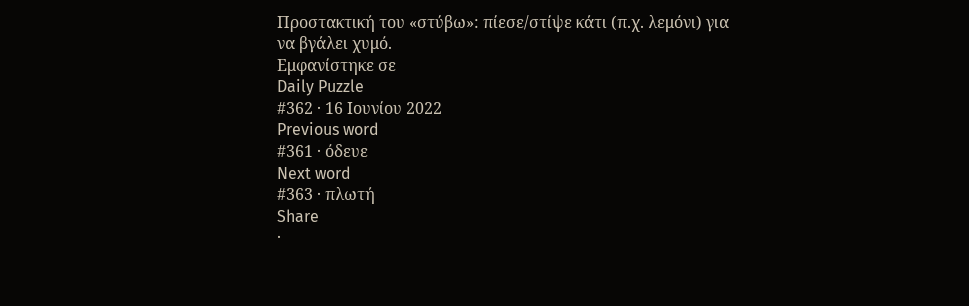Προστακτική του «στύβω»: πίεσε/στίψε κάτι (π.χ. λεμόνι) για να βγάλει χυμό.
Εμφανίστηκε σε
Daily Puzzle
#362 · 16 Ιουνίου 2022
Previous word
#361 · όδευε
Next word
#363 · πλωτή
Share
·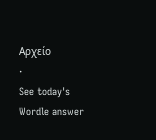Αρχείο
·
See today's Wordle answer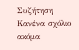Συζήτηση
Κανένα σχόλιο ακόμα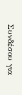Συνδέσου για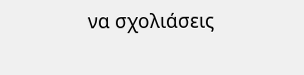να σχολιάσεις